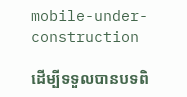mobile-under-construction

ដើម្បីទទួលបានបទពិ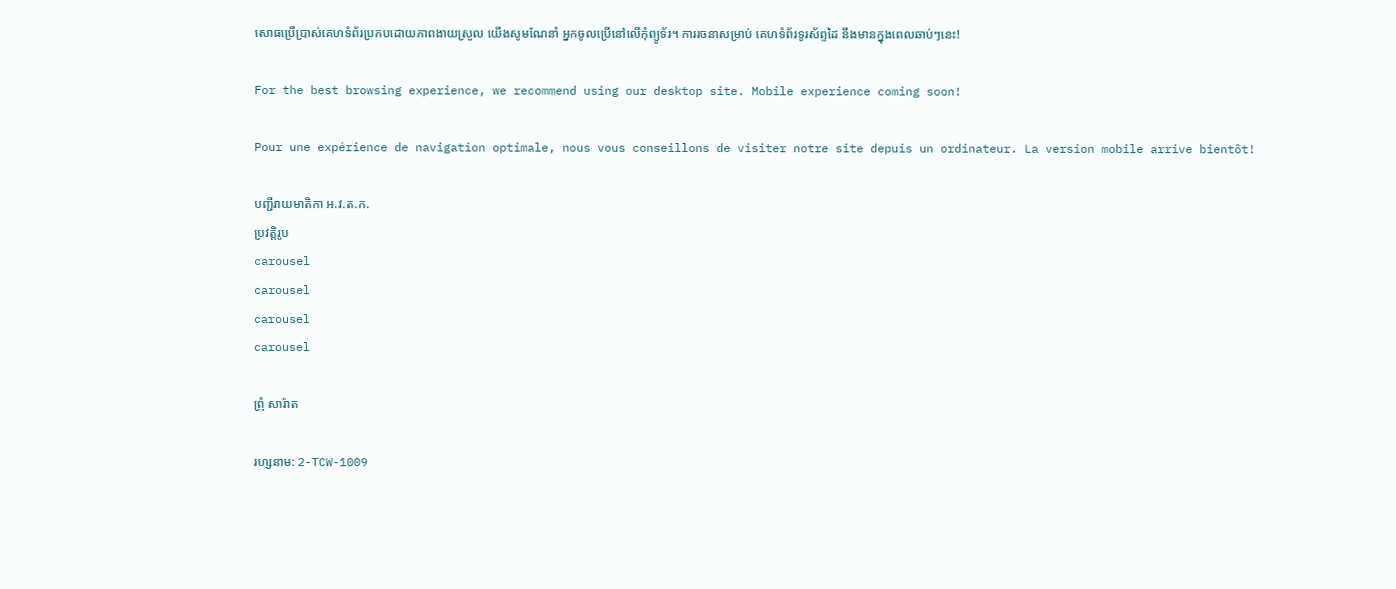សោធប្រើប្រាស់គេហទំព័រប្រកបដោយភាពងាយស្រួល យើងសូមណែនាំ អ្នកចូលប្រើនៅលើកុំព្យូទ័រ។ ការរចនាសម្រាប់ គេហទំព័រទូរស័ព្ទដៃ នឹងមានក្នុងពេលឆាប់ៗនេះ!

For the best browsing experience, we recommend using our desktop site. Mobile experience coming soon!

Pour une expérience de navigation optimale, nous vous conseillons de visiter notre site depuis un ordinateur. La version mobile arrive bientôt!

បញ្ជីរាយមាតិកា អ.វ.ត.ក.
ប្រវត្តិរូប
carousel
carousel
carousel
carousel

ព្រុំ សារ៉ាត

រហ្សនាម: 2-TCW-1009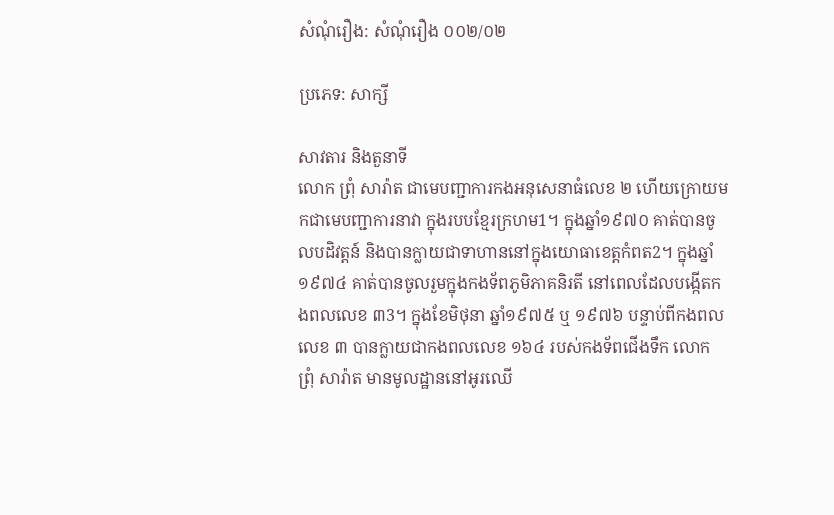សំណុំរឿង: សំណុំរឿង ០០២/០២

ប្រភេទ: សាក្សី

សាវតារ និងតួនាទី
លោក ព្រុំ សារ៉ាត ជាមេបញ្ជាការកងអនុសេនាធំលេខ ២ ហើយក្រោយមកជាមេបញ្ជាការនាវា ក្នុងរបបខ្មែរក្រហម1។ ក្នុងឆ្នាំ១៩៧០ គាត់បានចូលបដិវត្តន៍ និងបានក្លាយជាទាហាននៅក្នុងយោធាខេត្តកំពត2។ ក្នុងឆ្នាំ១៩៧៤ គាត់បានចូលរួមក្នុងកងទ័ពភូមិភាគនិរតី នៅពេលដែលបង្កើតកងពលលេខ ៣3។ ក្នុងខែមិថុនា ឆ្នាំ១៩៧៥ ឬ ១៩៧៦ បន្ទាប់ពីកងពលលេខ ៣ បានក្លាយជាកងពលលេខ ១៦៤ របស់កងទ័ពជើងទឹក លោក ព្រុំ សារ៉ាត មានមូលដ្ឋាននៅអូរឈើ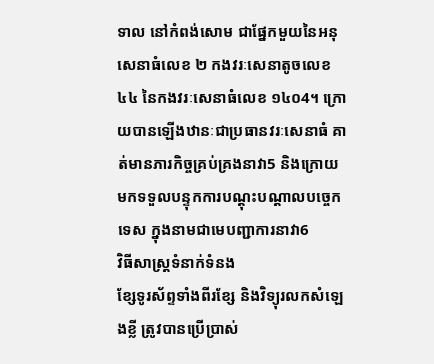ទាល នៅកំពង់សោម ជាផ្នែកមួយនៃអនុសេនាធំលេខ ២ កងវរៈសេនាតូចលេខ ៤៤ នៃកងវរៈសេនាធំលេខ ១៤០4។ ក្រោយបានឡើងឋានៈជាប្រធានវរៈសេនាធំ គាត់មានភារកិច្ចគ្រប់គ្រងនាវា5 និងក្រោយមកទទួលបន្ទុកការបណ្តុះបណ្តាលបច្ចេកទេស ក្នុងនាមជាមេបញ្ជាការនាវា6
វិធីសាស្ត្រទំនាក់ទំនង
ខ្សែទូរស័ព្ទទាំងពីរខ្សែ និងវិទ្យុរលកសំឡេងខ្លី ត្រូវបានប្រើប្រាស់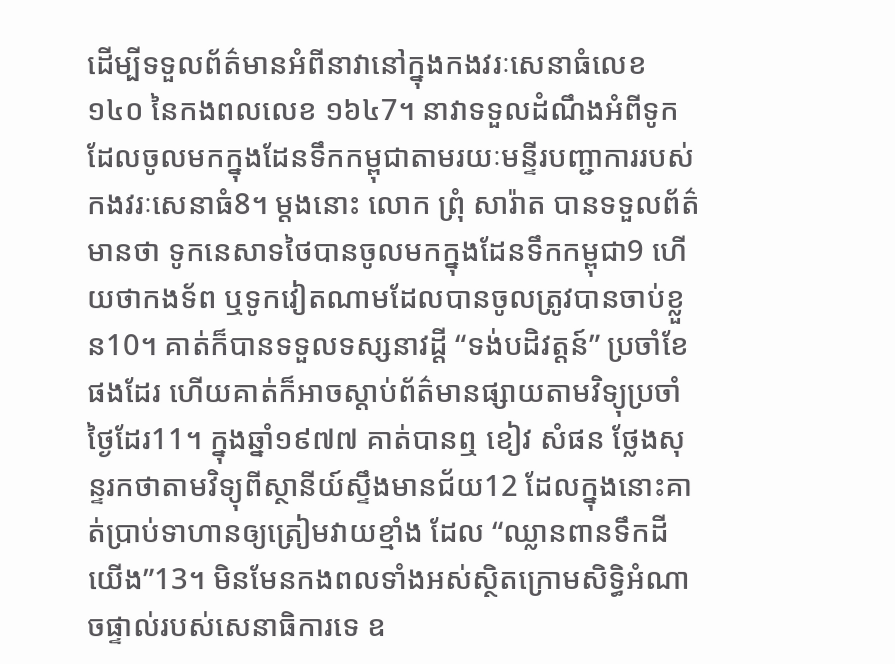ដើម្បីទទួលព័ត៌មានអំពីនាវានៅក្នុងកងវរៈសេនាធំលេខ ១៤០ នៃកងពលលេខ ១៦៤7។ នាវាទទួលដំណឹងអំពីទូកដែលចូលមកក្នុងដែនទឹកកម្ពុជាតាមរយៈមន្ទីរបញ្ជាការរបស់កងវរៈសេនាធំ8។ ម្តងនោះ លោក ព្រុំ សារ៉ាត បានទទួលព័ត៌មានថា ទូកនេសាទថៃបានចូលមកក្នុងដែនទឹកកម្ពុជា9 ហើយថាកងទ័ព ឬទូកវៀតណាមដែលបានចូលត្រូវបានចាប់ខ្លួន10។ គាត់ក៏បានទទួលទស្សនាវដ្តី “ទង់បដិវត្តន៍” ប្រចាំខែផងដែរ ហើយគាត់ក៏អាចស្តាប់ព័ត៌មានផ្សាយតាមវិទ្យុប្រចាំថ្ងៃដែរ11។ ក្នុងឆ្នាំ១៩៧៧ គាត់បានឮ ខៀវ សំផន ថ្លែងសុន្ទរកថាតាមវិទ្យុពីស្ថានីយ៍ស្ទឹងមានជ័យ12 ដែលក្នុងនោះគាត់ប្រាប់ទាហានឲ្យត្រៀមវាយខ្មាំង ដែល “ឈ្លានពានទឹកដីយើង”13។ មិនមែនកងពលទាំងអស់ស្ថិតក្រោមសិទ្ធិអំណាចផ្ទាល់របស់សេនាធិការទេ ឧ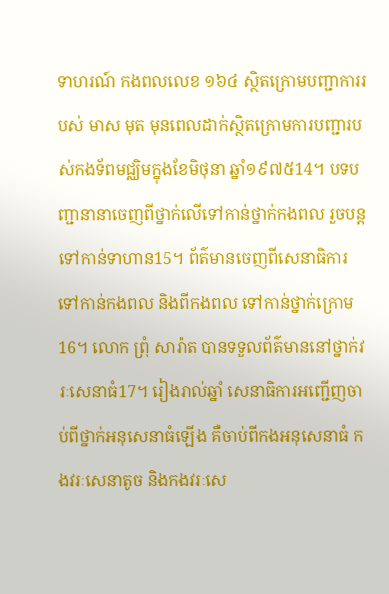ទាហរណ៍ កងពលលេខ ១៦៤ ស្ថិតក្រោមបញ្ជាការរបស់ មាស មុត មុនពេលដាក់ស្ថិតក្រោមការបញ្ជារបស់កងទ័ពមជ្ឈិមក្នុងខែមិថុនា ឆ្នាំ១៩៧៥14។ បទបញ្ជានានាចេញពីថ្នាក់លើទៅកាន់ថ្នាក់កងពល រួចបន្តទៅកាន់ទាហាន15។ ព័ត៌មានចេញពីសេនាធិការទៅកាន់កងពល និងពីកងពល ទៅកាន់ថ្នាក់ក្រោម16។ លោក ព្រុំ សារ៉ាត បានទទួលព័ត៌មាននៅថ្នាក់វរៈសេនាធំ17។ រៀងរាល់ឆ្នាំ សេនាធិការអញ្ជើញចាប់ពីថ្នាក់អនុសេនាធំឡើង គឺចាប់ពីកងអនុសេនាធំ កងវរៈសេនាតូច និងកងវរៈសេ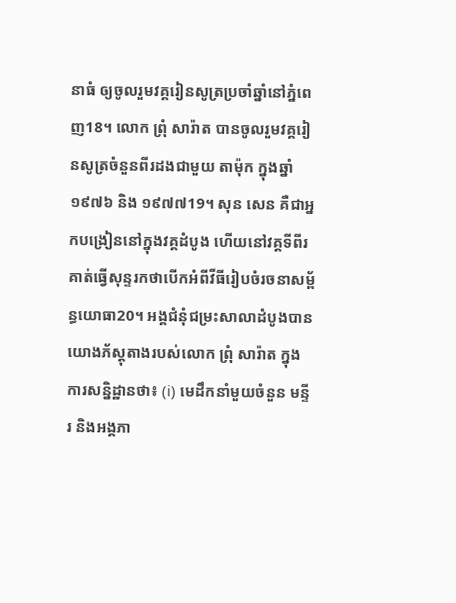នាធំ ឲ្យចូលរួមវគ្គរៀនសូត្រប្រចាំឆ្នាំនៅភ្នំពេញ18។ លោក ព្រុំ សារ៉ាត បានចូលរួមវគ្គរៀនសូត្រចំនួនពីរដងជាមួយ តាម៉ុក ក្នុងឆ្នាំ១៩៧៦ និង ១៩៧៧19។ សុន សេន គឺជាអ្នកបង្រៀននៅក្នុងវគ្គដំបូង ហើយនៅវគ្គទីពីរ គាត់ធ្វើសុន្ទរកថាបើកអំពីវីធីរៀបចំរចនាសម្ព័ន្ធយោធា20។ អង្គជំនុំជម្រះសាលាដំបូងបានយោងភ័ស្តុតាងរបស់លោក ព្រុំ សារ៉ាត ក្នុងការសន្និដ្ឋានថា៖ (i) មេដឹកនាំមួយចំនួន មន្ទីរ និងអង្គភា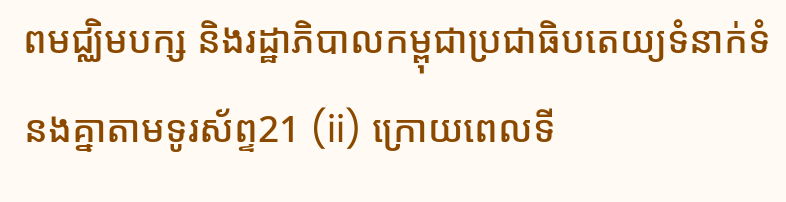ពមជ្ឈិមបក្ស និងរដ្ឋាភិបាលកម្ពុជាប្រជាធិបតេយ្យទំនាក់ទំនងគ្នាតាមទូរស័ព្ទ21 (ii) ក្រោយពេលទី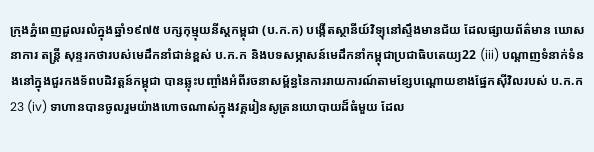ក្រុងភ្នំពេញដួលរលំក្នុងឆ្នាំ១៩៧៥ បក្សកុម្មុយនីស្តកម្ពុជា (ប.ក.ក) បង្កើតស្ថានីយ៍វិទ្យុនៅស្ទឹងមានជ័យ ដែលផ្សាយព័ត៌មាន ឃោសនាការ តន្ត្រី សុន្ទរកថារបស់មេដឹកនាំជាន់ខ្ពស់ ប.ក.ក និងបទសម្ភាសន៍មេដឹកនាំកម្ពុជាប្រជាធិបតេយ្យ22 (iii) បណ្តាញទំនាក់ទំនងនៅក្នុងជួរកងទ័ពបដិវត្តន៍កម្ពុជា បានឆ្លុះបញ្ចាំងអំពីរចនាសម្ព័ន្ធនៃការរាយការណ៍តាមខ្សែបណ្តោយខាងផ្នែកស៊ីវិលរបស់ ប.ក.ក23 (iv) ទាហានបានចូលរួមយ៉ាងហោចណាស់ក្នុងវគ្គរៀនសូត្រនយោបាយដ៏ធំមួយ ដែល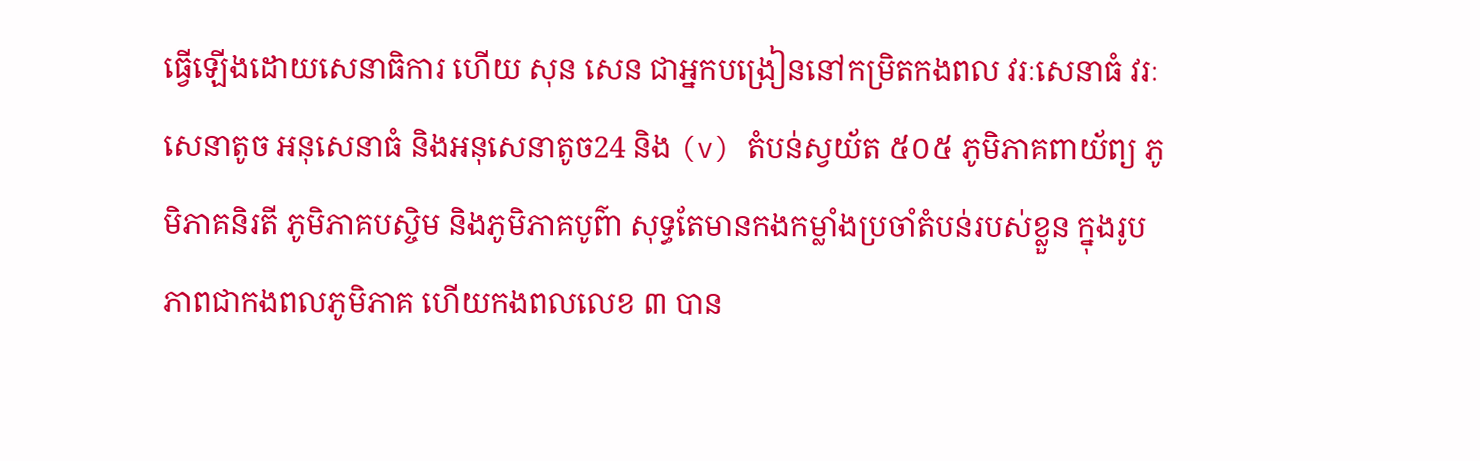ធ្វើឡើងដោយសេនាធិការ ហើយ សុន សេន ជាអ្នកបង្រៀននៅកម្រិតកងពល វរៈសេនាធំ វរៈសេនាតូច អនុសេនាធំ និងអនុសេនាតូច24 និង (v) តំបន់ស្វយ័ត ៥០៥ ភូមិភាគពាយ័ព្យ ភូមិភាគនិរតី ភូមិភាគបស្ចិម និងភូមិភាគបូព៌ា សុទ្ធតែមានកងកម្លាំងប្រចាំតំបន់របស់ខ្លួន ក្នុងរូបភាពជាកងពលភូមិភាគ ហើយកងពលលេខ ៣ បាន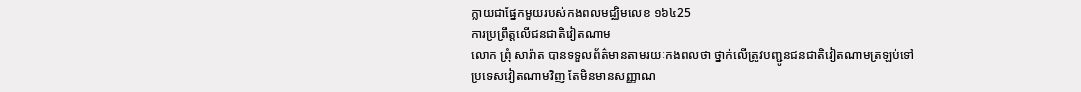ក្លាយជាផ្នែកមួយរបស់កងពលមជ្ឈិមលេខ ១៦៤25
ការប្រព្រឹត្តលើជនជាតិវៀតណាម
លោក ព្រុំ សារ៉ាត បានទទួលព័ត៌មានតាមរយៈកងពលថា ថ្នាក់លើត្រូវបញ្ជូនជនជាតិវៀតណាមត្រឡប់ទៅប្រទេសវៀតណាមវិញ តែមិនមានសញ្ញាណ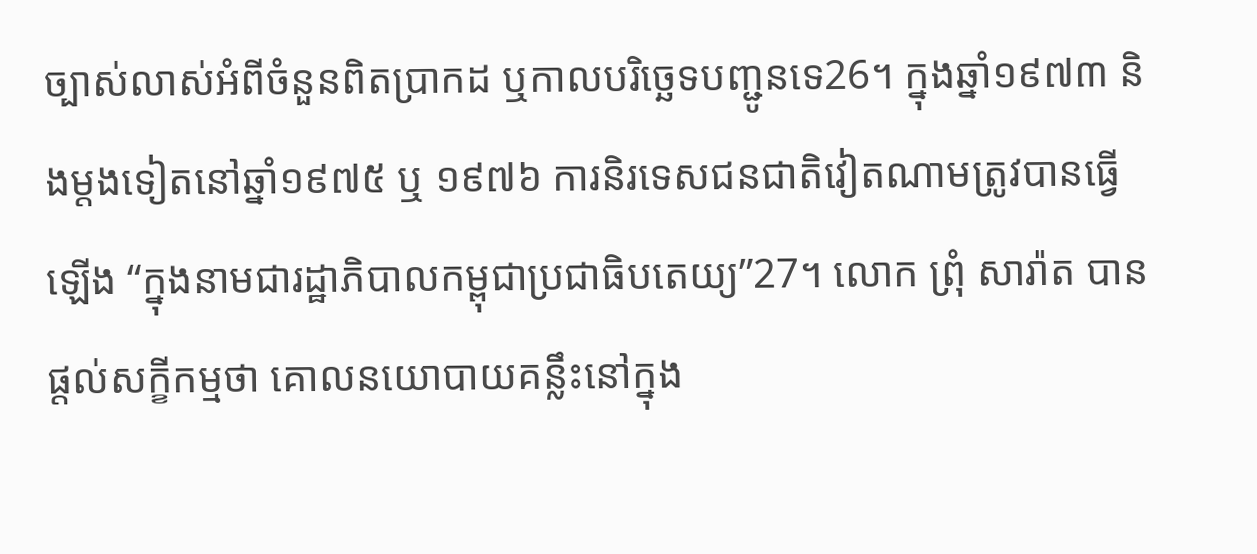ច្បាស់លាស់អំពីចំនួនពិតប្រាកដ ឬកាលបរិច្ឆេទបញ្ជូនទេ26។ ក្នុងឆ្នាំ១៩៧៣ និងម្តងទៀតនៅឆ្នាំ១៩៧៥ ឬ ១៩៧៦ ការនិរទេសជនជាតិវៀតណាមត្រូវបានធ្វើឡើង “ក្នុងនាមជារដ្ឋាភិបាលកម្ពុជាប្រជាធិបតេយ្យ”27។ លោក ព្រុំ សារ៉ាត បានផ្តល់សក្ខីកម្មថា គោលនយោបាយគន្លឹះនៅក្នុង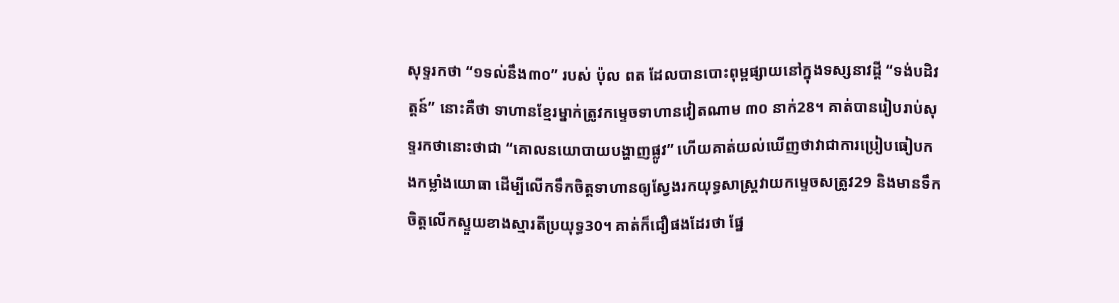សុទ្ទរកថា “១ទល់នឹង៣០” របស់ ប៉ុល ពត ដែលបានបោះពុម្ពផ្សាយនៅក្នុងទស្សនាវដ្តី “ទង់បដិវត្តន៍” នោះគឺថា ទាហានខ្មែរម្នាក់ត្រូវកម្ទេចទាហានវៀតណាម ៣០ នាក់28។ គាត់បានរៀបរាប់សុទ្ទរកថានោះថាជា “គោលនយោបាយបង្ហាញផ្លូវ” ហើយគាត់យល់ឃើញថាវាជាការប្រៀបធៀបកងកម្លាំងយោធា ដើម្បីលើកទឹកចិត្តទាហានឲ្យស្វែងរកយុទ្ធសាស្ត្រវាយកម្ទេចសត្រូវ29 និងមានទឹកចិត្តលើកស្ទួយខាងស្មារតីប្រយុទ្ធ30។ គាត់ក៏ជឿផងដែរថា ផ្នែ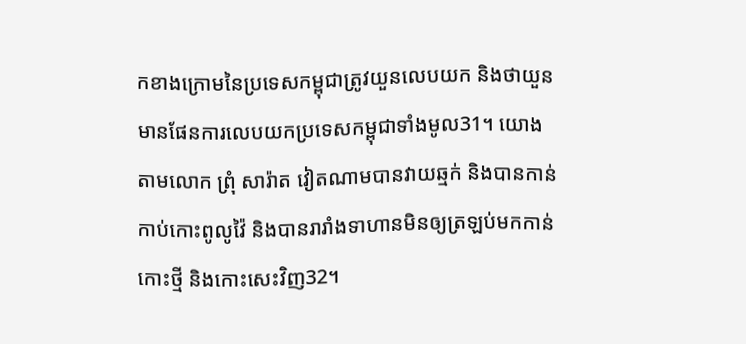កខាងក្រោមនៃប្រទេសកម្ពុជាត្រូវយួនលេបយក និងថាយួនមានផែនការលេបយកប្រទេសកម្ពុជាទាំងមូល31។ យោងតាមលោក ព្រុំ សារ៉ាត វៀតណាមបានវាយឆ្មក់ និងបានកាន់កាប់កោះពូលូវ៉ៃ និងបានរារាំងទាហានមិនឲ្យត្រឡប់មកកាន់កោះថ្មី និងកោះសេះវិញ32។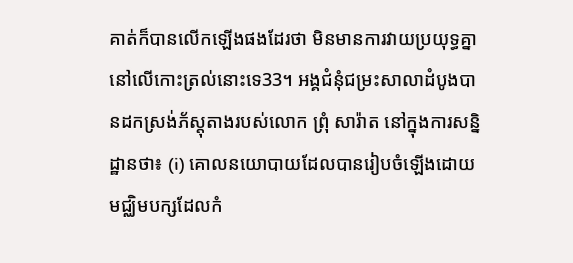គាត់ក៏បានលើកឡើងផងដែរថា មិនមានការវាយប្រយុទ្ធគ្នានៅលើកោះត្រល់នោះទេ33។ អង្គជំនុំជម្រះសាលាដំបូងបានដកស្រង់ភ័ស្តុតាងរបស់លោក ព្រុំ សារ៉ាត នៅក្នុងការសន្និដ្ឋានថា៖ (i) គោលនយោបាយដែលបានរៀបចំឡើងដោយមជ្ឈិមបក្សដែលកំ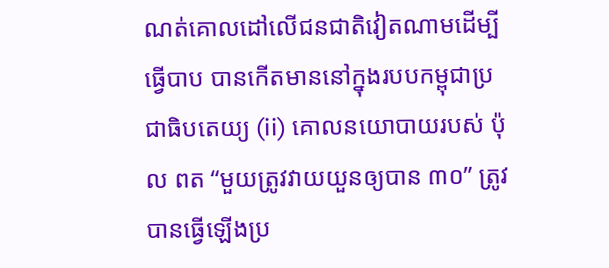ណត់គោលដៅលើជនជាតិវៀតណាមដើម្បីធ្វើបាប បានកើតមាននៅក្នុងរបបកម្ពុជាប្រជាធិបតេយ្យ (ii) គោលនយោបាយរបស់ ប៉ុល ពត “មួយត្រូវវាយយួនឲ្យបាន ៣០” ត្រូវបានធ្វើឡើងប្រ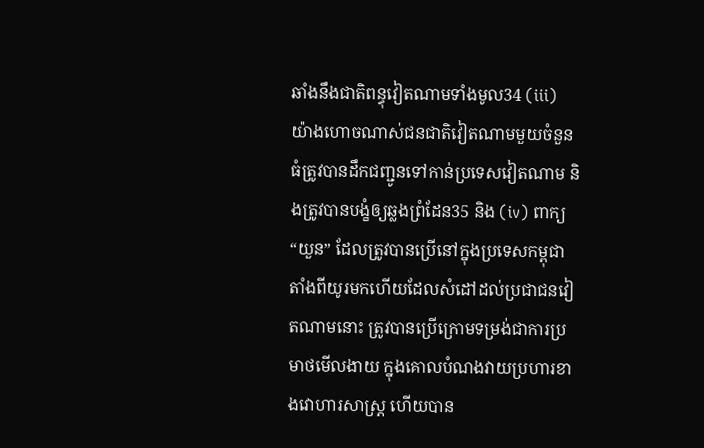ឆាំងនឹងជាតិពន្ធុវៀតណាមទាំងមូល34 (iii) យ៉ាងហោចណាស់ជនជាតិវៀតណាមមួយចំនួនធំត្រូវបានដឹកជញ្ជូនទៅកាន់ប្រទេសវៀតណាម និងត្រូវបានបង្ខំឲ្យឆ្លងព្រំដែន35 និង (iv) ពាក្យ “យួន” ដែលត្រូវបានប្រើនៅក្នុងប្រទេសកម្ពុជា តាំងពីយូរមកហើយដែលសំដៅដល់ប្រជាជនវៀតណាមនោះ ត្រូវបានប្រើក្រោមទម្រង់ជាការប្រមាថមើលងាយ ក្នុងគោលបំណងវាយប្រហារខាងវោហារសាស្ត្រ ហើយបាន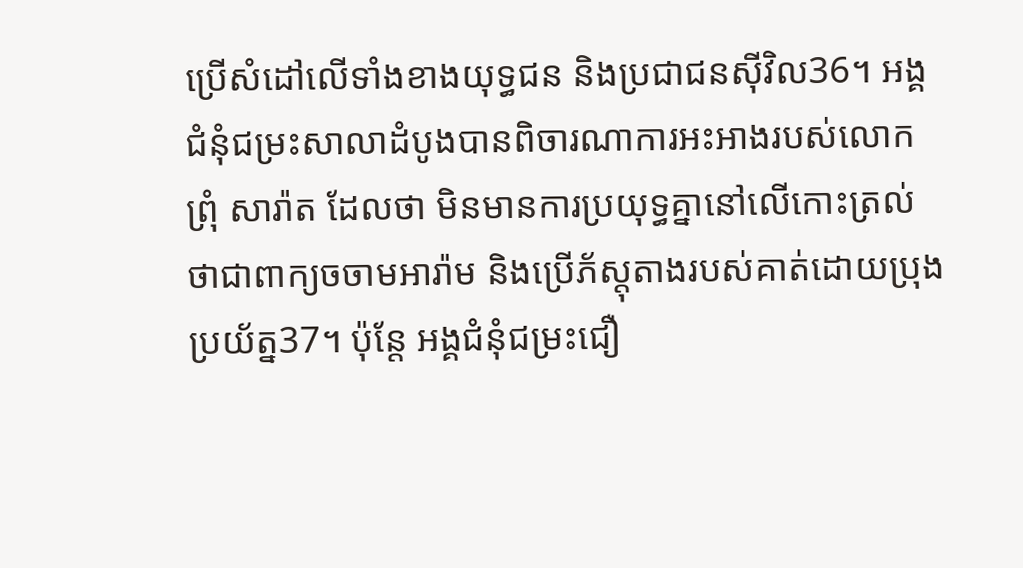ប្រើសំដៅលើទាំងខាងយុទ្ធជន និងប្រជាជនស៊ីវិល36។ អង្គជំនុំជម្រះសាលាដំបូងបានពិចារណាការអះអាងរបស់លោក ព្រុំ សារ៉ាត ដែលថា មិនមានការប្រយុទ្ធគ្នានៅលើកោះត្រល់ថាជាពាក្យចចាមអារ៉ាម និងប្រើភ័ស្តុតាងរបស់គាត់ដោយប្រុងប្រយ័ត្ន37។ ប៉ុន្តែ អង្គជំនុំជម្រះជឿ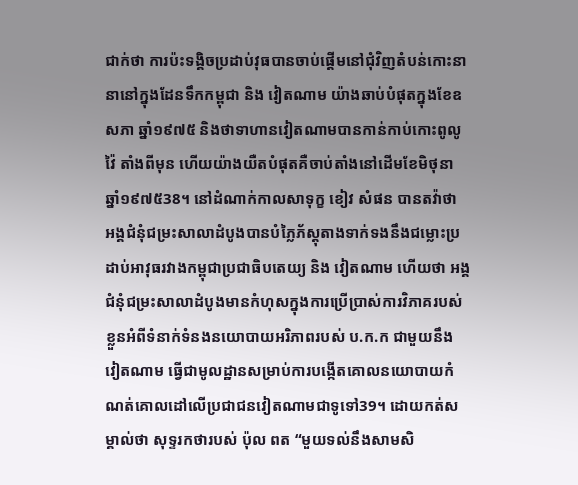ជាក់ថា ការប៉ះទង្គិចប្រដាប់វុធបានចាប់ផ្តើមនៅជុំវិញតំបន់កោះនានានៅក្នុងដែនទឹកកម្ពុជា និង វៀតណាម យ៉ាងឆាប់បំផុតក្នុងខែឧសភា ឆ្នាំ១៩៧៥ និងថាទាហានវៀតណាមបានកាន់កាប់កោះពូលូវ៉ៃ តាំងពីមុន ហើយយ៉ាងយឺតបំផុតគឺចាប់តាំងនៅដើមខែមិថុនា ឆ្នាំ១៩៧៥38។ នៅដំណាក់កាលសាទុក្ខ ខៀវ សំផន បានតវ៉ាថា អង្គជំនុំជម្រះសាលាដំបូងបានបំភ្លៃភ័ស្តុតាងទាក់ទងនឹងជម្លោះប្រដាប់អាវុធរវាងកម្ពុជាប្រជាធិបតេយ្យ និង វៀតណាម ហើយថា អង្គជំនុំជម្រះសាលាដំបូងមានកំហុសក្នុងការប្រើប្រាស់ការវិភាគរបស់ខ្លួនអំពីទំនាក់ទំនងនយោបាយអរិភាពរបស់ ប.ក.ក ជាមួយនឹង វៀតណាម ធ្វើជាមូលដ្ឋានសម្រាប់ការបង្កើតគោលនយោបាយកំណត់គោលដៅលើប្រជាជនវៀតណាមជាទូទៅ39។ ដោយកត់សម្គាល់ថា សុទ្ទរកថារបស់ ប៉ុល ពត “មួយទល់នឹងសាមសិ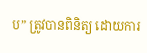ប” ត្រូវបានពិនិត្យ ដោយការ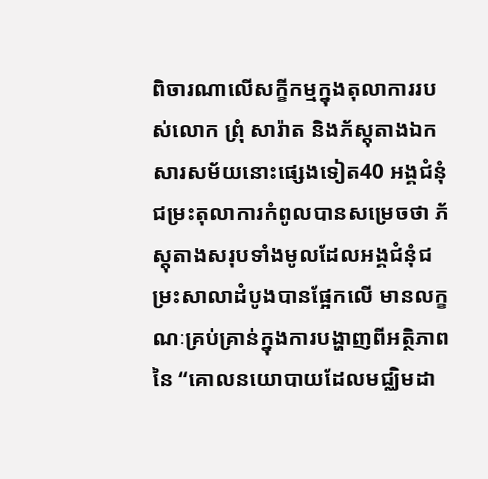ពិចារណាលើសក្ខីកម្មក្នុងតុលាការរបស់លោក ព្រុំ សារ៉ាត និងភ័ស្តុតាងឯកសារសម័យនោះផ្សេងទៀត40 អង្គជំនុំជម្រះតុលាការកំពូលបានសម្រេចថា ភ័ស្តុតាងសរុបទាំងមូលដែលអង្គជំនុំជម្រះសាលាដំបូងបានផ្អែកលើ មានលក្ខណៈគ្រប់គ្រាន់ក្នុងការបង្ហាញពីអត្ថិភាពនៃ “គោលនយោបាយដែលមជ្ឈិមដា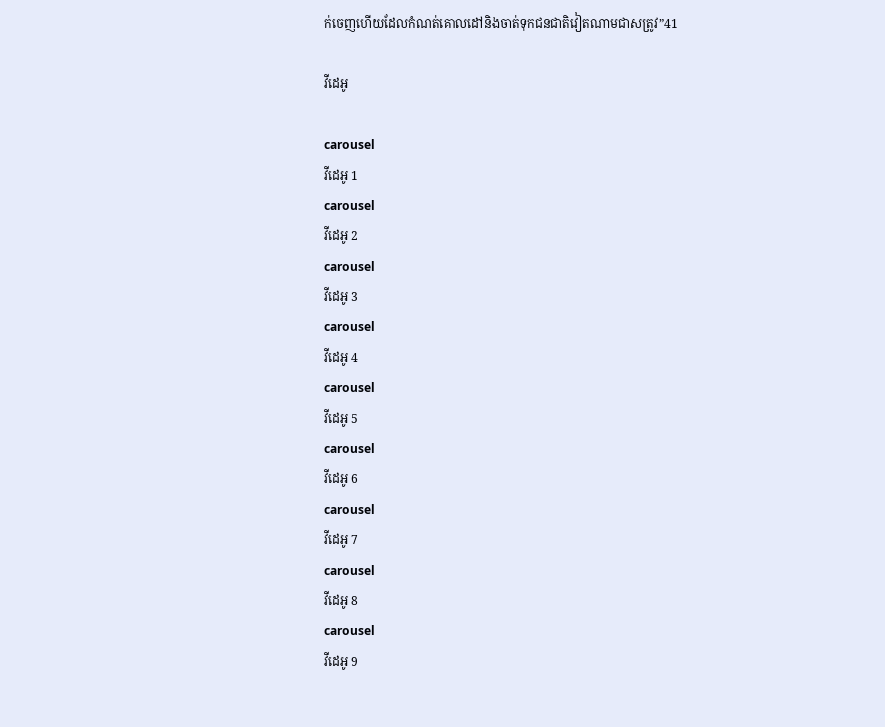ក់ចេញហើយដែលកំណត់គោលដៅនិងចាត់ទុកជនជាតិវៀតណាមជាសត្រូវ”41

វីដេអូ

carousel
វីដេអូ 1
carousel
វីដេអូ 2
carousel
វីដេអូ 3
carousel
វីដេអូ 4
carousel
វីដេអូ 5
carousel
វីដេអូ 6
carousel
វីដេអូ 7
carousel
វីដេអូ 8
carousel
វីដេអូ 9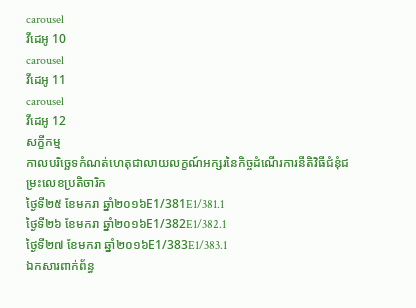carousel
វីដេអូ 10
carousel
វីដេអូ 11
carousel
វីដេអូ 12
សក្ខីកម្ម
កាលបរិច្ឆេទកំណត់ហេតុជាលាយលក្ខណ៍អក្សរនៃកិច្ចដំណើរការនីតិវិធីជំនុំជម្រះលេខប្រតិចារិក
ថ្ងៃទី២៥ ខែមករា ឆ្នាំ២០១៦E1/381E1/381.1
ថ្ងៃទី២៦ ខែមករា ឆ្នាំ២០១៦E1/382E1/382.1
ថ្ងៃទី២៧ ខែមករា ឆ្នាំ២០១៦E1/383E1/383.1
ឯកសារពាក់ព័ន្ធ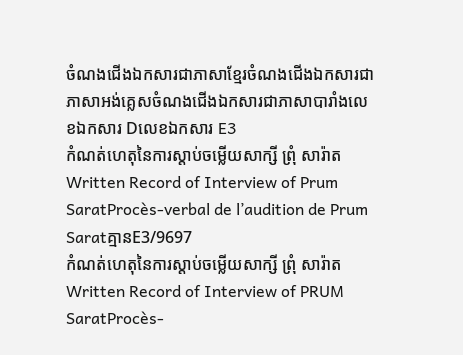ចំណងជើងឯកសារជាភាសាខ្មែរចំណងជើងឯកសារជាភាសាអង់គ្លេសចំណងជើងឯកសារជាភាសាបារាំងលេខឯកសារ Dលេខឯកសារ E3
កំណត់ហេតុនៃការស្តាប់ចម្លើយសាក្សី ព្រុំ សារ៉ាតWritten Record of Interview of Prum SaratProcès-verbal de l’audition de Prum Saratគ្មានE3/9697
កំណត់ហេតុនៃការស្តាប់ចម្លើយសាក្សី ព្រុំ សារ៉ាតWritten Record of Interview of PRUM SaratProcès-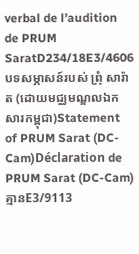verbal de l’audition de PRUM SaratD234/18E3/4606
បទសម្ភាសន៍របស់ ព្រុំ សារ៉ាត (ដោយមជ្ឈមណ្ឌលឯកសារកម្ពុជា)Statement of PRUM Sarat (DC-Cam)Déclaration de PRUM Sarat (DC-Cam)គ្មានE3/9113